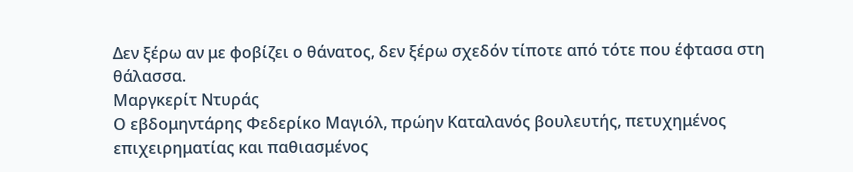Δεν ξέρω αν με φοβίζει ο θάνατος, δεν ξέρω σχεδόν τίποτε από τότε που έφτασα στη θάλασσα.
Μαργκερίτ Ντυράς
Ο εβδομηντάρης Φεδερίκο Μαγιόλ, πρώην Καταλανός βουλευτής, πετυχημένος επιχειρηματίας και παθιασμένος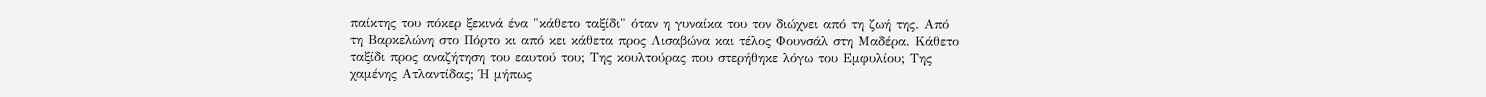παίκτης του πόκερ ξεκινά ένα "κάθετο ταξίδι" όταν η γυναίκα του τον διώχνει από τη ζωή της. Από τη Βαρκελώνη στο Πόρτο κι από κει κάθετα προς Λισαβώνα και τέλος Φουνσάλ στη Μαδέρα. Κάθετο ταξίδι προς αναζήτηση του εαυτού του; Της κουλτούρας που στερήθηκε λόγω του Εμφυλίου; Της χαμένης Ατλαντίδας; Ή μήπως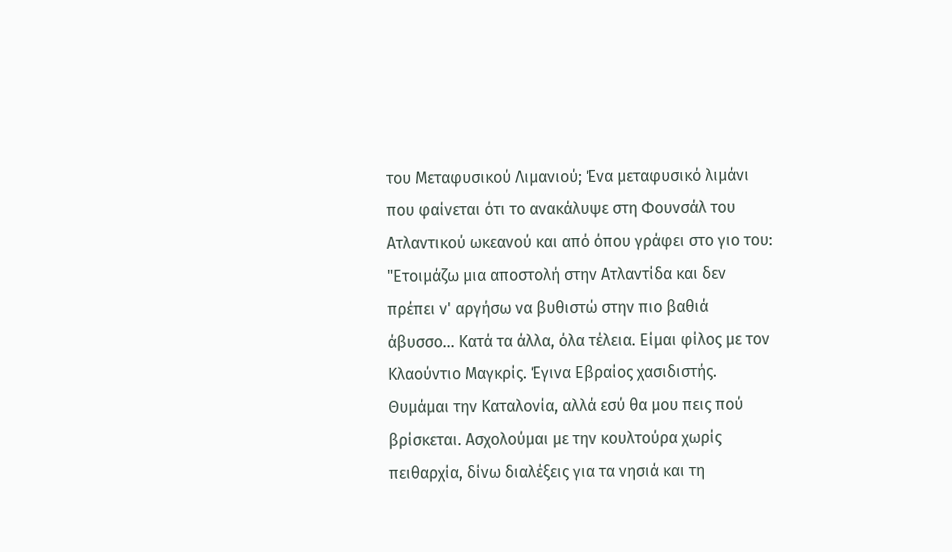του Μεταφυσικού Λιμανιού; Ένα μεταφυσικό λιμάνι που φαίνεται ότι το ανακάλυψε στη Φουνσάλ του Ατλαντικού ωκεανού και από όπου γράφει στο γιο του:
"Ετοιμάζω μια αποστολή στην Ατλαντίδα και δεν πρέπει ν' αργήσω να βυθιστώ στην πιο βαθιά άβυσσο... Κατά τα άλλα, όλα τέλεια. Είμαι φίλος με τον Κλαούντιο Μαγκρίς. Έγινα Εβραίος χασιδιστής. Θυμάμαι την Καταλονία, αλλά εσύ θα μου πεις πού βρίσκεται. Ασχολούμαι με την κουλτούρα χωρίς πειθαρχία, δίνω διαλέξεις για τα νησιά και τη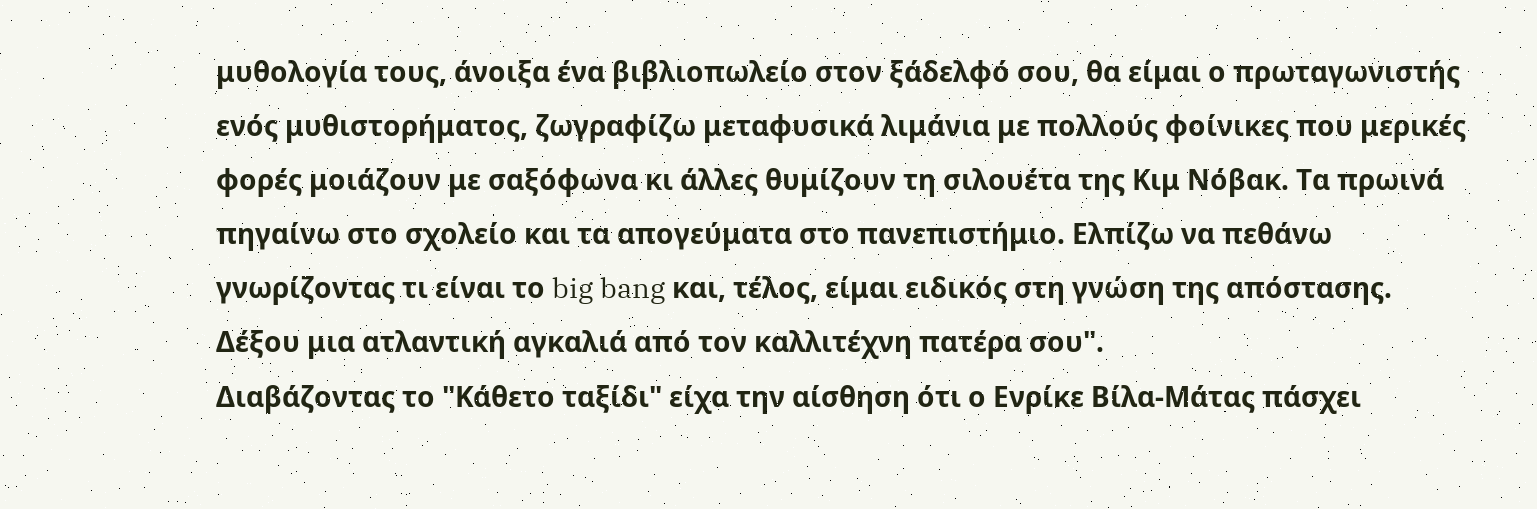μυθολογία τους, άνοιξα ένα βιβλιοπωλείο στον ξάδελφό σου, θα είμαι ο πρωταγωνιστής ενός μυθιστορήματος, ζωγραφίζω μεταφυσικά λιμάνια με πολλούς φοίνικες που μερικές φορές μοιάζουν με σαξόφωνα κι άλλες θυμίζουν τη σιλουέτα της Κιμ Νόβακ. Τα πρωινά πηγαίνω στο σχολείο και τα απογεύματα στο πανεπιστήμιο. Ελπίζω να πεθάνω γνωρίζοντας τι είναι το big bang και, τέλος, είμαι ειδικός στη γνώση της απόστασης. Δέξου μια ατλαντική αγκαλιά από τον καλλιτέχνη πατέρα σου".
Διαβάζοντας το "Κάθετο ταξίδι" είχα την αίσθηση ότι ο Ενρίκε Βίλα-Μάτας πάσχει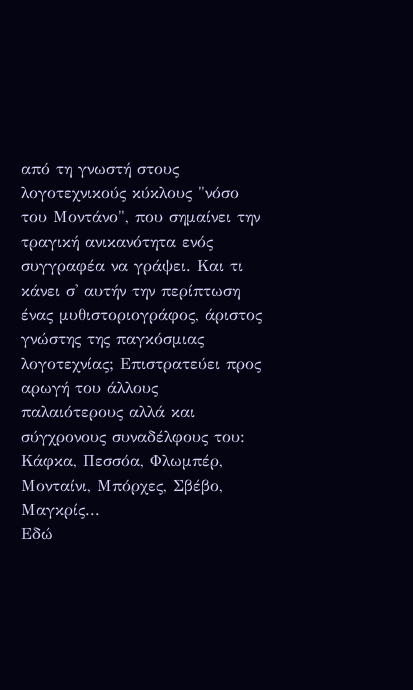από τη γνωστή στους λογοτεχνικούς κύκλους "νόσο του Μοντάνο", που σημαίνει την τραγική ανικανότητα ενός συγγραφέα να γράψει. Και τι κάνει σ' αυτήν την περίπτωση ένας μυθιστοριογράφος, άριστος γνώστης της παγκόσμιας λογοτεχνίας; Επιστρατεύει προς αρωγή του άλλους παλαιότερους αλλά και σύγχρονους συναδέλφους του: Κάφκα, Πεσσόα, Φλωμπέρ, Μονταίνι, Μπόρχες, Σβέβο, Μαγκρίς...
Εδώ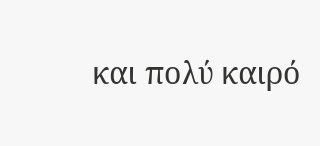και πολύ καιρό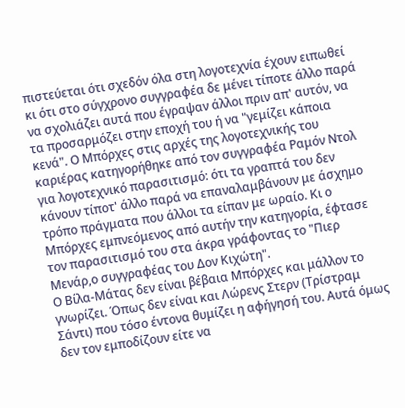πιστεύεται ότι σχεδόν όλα στη λογοτεχνία έχουν ειπωθεί κι ότι στο σύγχρονο συγγραφέα δε μένει τίποτε άλλο παρά να σχολιάζει αυτά που έγραψαν άλλοι πριν απ' αυτόν, να τα προσαρμόζει στην εποχή του ή να "γεμίζει κάποια κενά". Ο Μπόρχες στις αρχές της λογοτεχνικής του καριέρας κατηγορήθηκε από τον συγγραφέα Ραμόν Ντολ για λογοτεχνικό παρασιτισμό: ότι τα γραπτά του δεν κάνουν τίποτ' άλλο παρά να επαναλαμβάνουν με άσχημο τρόπο πράγματα που άλλοι τα είπαν με ωραίο. Κι ο Μπόρχες εμπνεόμενος από αυτήν την κατηγορία, έφτασε τον παρασιτισμό του στα άκρα γράφοντας το "Πιερ Μενάρ,ο συγγραφέας του Δον Κιχώτη".
Ο Βίλα-Μάτας δεν είναι βέβαια Μπόρχες και μάλλον το γνωρίζει. Όπως δεν είναι και Λώρενς Στερν (Τρίστραμ Σάντι) που τόσο έντονα θυμίζει η αφήγησή του. Αυτά όμως δεν τον εμποδίζουν είτε να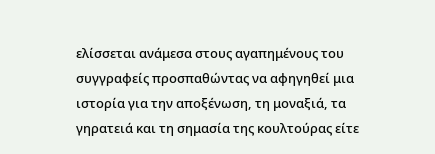ελίσσεται ανάμεσα στους αγαπημένους του συγγραφείς προσπαθώντας να αφηγηθεί μια ιστορία για την αποξένωση, τη μοναξιά, τα γηρατειά και τη σημασία της κουλτούρας είτε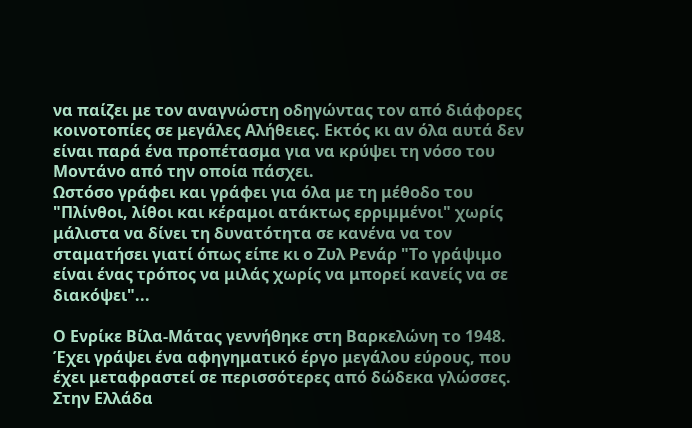να παίζει με τον αναγνώστη οδηγώντας τον από διάφορες κοινοτοπίες σε μεγάλες Αλήθειες. Εκτός κι αν όλα αυτά δεν είναι παρά ένα προπέτασμα για να κρύψει τη νόσο του Μοντάνο από την οποία πάσχει.
Ωστόσο γράφει και γράφει για όλα με τη μέθοδο του "Πλίνθοι, λίθοι και κέραμοι ατάκτως ερριμμένοι" χωρίς μάλιστα να δίνει τη δυνατότητα σε κανένα να τον σταματήσει γιατί όπως είπε κι ο Ζυλ Ρενάρ "Το γράψιμο είναι ένας τρόπος να μιλάς χωρίς να μπορεί κανείς να σε διακόψει"...

Ο Ενρίκε Βίλα-Μάτας γεννήθηκε στη Βαρκελώνη το 1948. Έχει γράψει ένα αφηγηματικό έργο μεγάλου εύρους, που έχει μεταφραστεί σε περισσότερες από δώδεκα γλώσσες. Στην Ελλάδα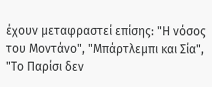έχουν μεταφραστεί επίσης: "Η νόσος του Μοντάνο", "Μπάρτλεμπι και Σία", "Το Παρίσι δεν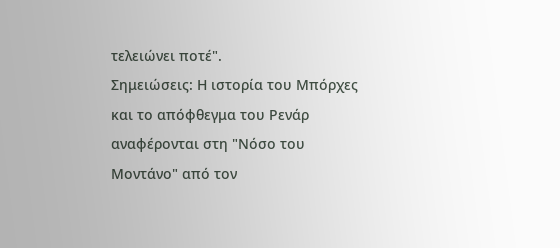τελειώνει ποτέ".
Σημειώσεις: Η ιστορία του Μπόρχες και το απόφθεγμα του Ρενάρ αναφέρονται στη "Νόσο του Μοντάνο" από τον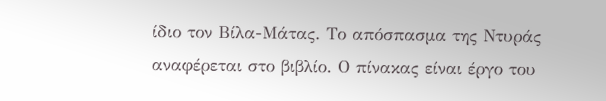ίδιο τον Βίλα-Μάτας. Το απόσπασμα της Ντυράς αναφέρεται στο βιβλίο. Ο πίνακας είναι έργο του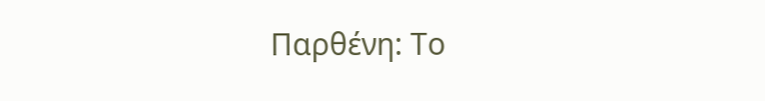Παρθένη: Το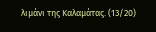λιμάνι της Καλαμάτας. (13/20)